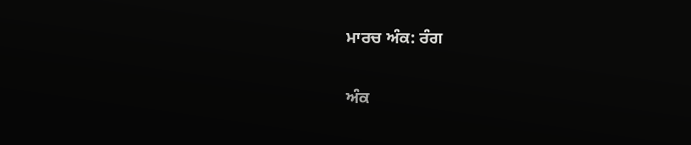ਮਾਰਚ ਅੰਕ: ਰੰਗ

ਅੰਕ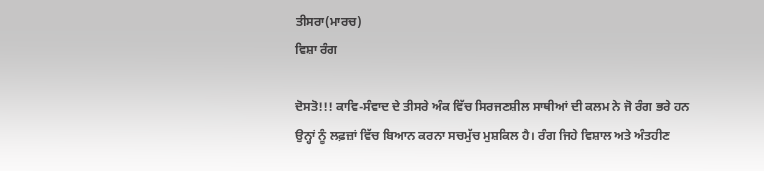ਤੀਸਰਾ(ਮਾਰਚ)
ਵਿਸ਼ਾ ਰੰਗ

ਦੋਸਤੋ!!! ਕਾਵਿ-ਸੰਵਾਦ ਦੇ ਤੀਸਰੇ ਅੰਕ ਵਿੱਚ ਸਿਰਜਣਸ਼ੀਲ ਸਾਥੀਆਂ ਦੀ ਕਲਮ ਨੇ ਜੋ ਰੰਗ ਭਰੇ ਹਨ ਉਨ੍ਹਾਂ ਨੂੰ ਲਫ਼ਜ਼ਾਂ ਵਿੱਚ ਬਿਆਨ ਕਰਨਾ ਸਚਮੁੱਚ ਮੁਸ਼ਕਿਲ ਹੈ। ਰੰਗ ਜਿਹੇ ਵਿਸ਼ਾਲ ਅਤੇ ਅੰਤਹੀਣ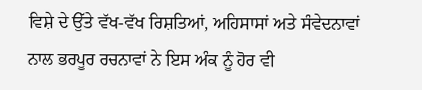ਵਿਸ਼ੇ ਦੇ ਉੱਤੇ ਵੱਖ-ਵੱਖ ਰਿਸ਼ਤਿਆਂ, ਅਹਿਸਾਸਾਂ ਅਤੇ ਸੰਵੇਦਨਾਵਾਂ ਨਾਲ ਭਰਪੂਰ ਰਚਨਾਵਾਂ ਨੇ ਇਸ ਅੰਕ ਨੂੰ ਹੋਰ ਵੀ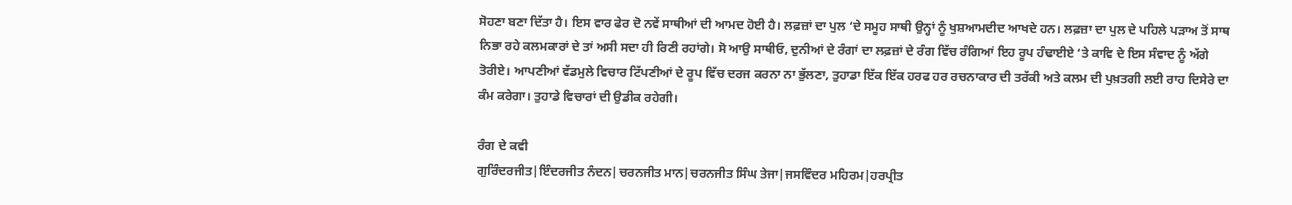ਸੋਹਣਾ ਬਣਾ ਦਿੱਤਾ ਹੈ। ਇਸ ਵਾਰ ਫੇਰ ਦੋ ਨਵੇਂ ਸਾਥੀਆਂ ਦੀ ਆਮਦ ਹੋਈ ਹੈ। ਲਫ਼ਜ਼ਾਂ ਦਾ ਪੁਲ ‘ਦੇ ਸਮੂਹ ਸਾਥੀ ਉਨ੍ਹਾਂ ਨੂੰ ਖੁਸ਼ਆਮਦੀਦ ਆਖਦੇ ਹਨ। ਲਫ਼ਜ਼ਾ ਦਾ ਪੁਲ ਦੇ ਪਹਿਲੇ ਪੜਾਅ ਤੋਂ ਸਾਥ ਨਿਭਾ ਰਹੇ ਕਲਮਕਾਰਾਂ ਦੇ ਤਾਂ ਅਸੀ ਸਦਾ ਹੀ ਰਿਣੀ ਰਹਾਂਗੇ। ਸੋ ਆਉ ਸਾਥੀਓ, ਦੁਨੀਆਂ ਦੇ ਰੰਗਾਂ ਦਾ ਲਫ਼ਜ਼ਾਂ ਦੇ ਰੰਗ ਵਿੱਚ ਰੰਗਿਆਂ ਇਹ ਰੂਪ ਹੰਢਾਈਏ ‘ਤੇ ਕਾਵਿ ਦੇ ਇਸ ਸੰਵਾਦ ਨੂੰ ਅੱਗੇ ਤੋਰੀਏ। ਆਪਣੀਆਂ ਵੱਡਮੁਲੇ ਵਿਚਾਰ ਟਿੱਪਣੀਆਂ ਦੇ ਰੂਪ ਵਿੱਚ ਦਰਜ ਕਰਨਾ ਨਾ ਭੁੱਲਣਾ, ਤੁਹਾਡਾ ਇੱਕ ਇੱਕ ਹਰਫ ਹਰ ਰਚਨਾਕਾਰ ਦੀ ਤਰੱਕੀ ਅਤੇ ਕਲਮ ਦੀ ਪੁਖ਼ਤਗੀ ਲਈ ਰਾਹ ਦਿਸੇਰੇ ਦਾ ਕੰਮ ਕਰੇਗਾ। ਤੁਹਾਡੇ ਵਿਚਾਰਾਂ ਦੀ ਉਡੀਕ ਰਹੇਗੀ।

ਰੰਗ ਦੇ ਕਵੀ
ਗੁਰਿੰਦਰਜੀਤ|ਇੰਦਰਜੀਤ ਨੰਦਨ|ਚਰਨਜੀਤ ਮਾਨ|ਚਰਨਜੀਤ ਸਿੰਘ ਤੇਜਾ|ਜਸਵਿੰਦਰ ਮਹਿਰਮ|ਹਰਪ੍ਰੀਤ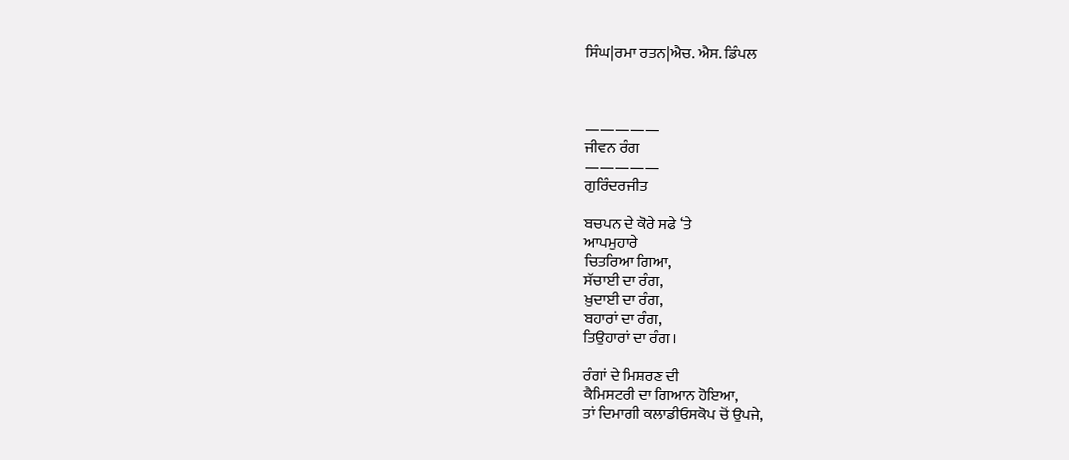ਸਿੰਘ|ਰਮਾ ਰਤਨ|ਐਚ. ਐਸ. ਡਿੰਪਲ



—————
ਜੀਵਨ ਰੰਗ
—————
ਗੁਰਿੰਦਰਜੀਤ

ਬਚਪਨ ਦੇ ਕੋਰੇ ਸਫੇ ‘ਤੇ
ਆਪਮੁਹਾਰੇ
ਚਿਤਰਿਆ ਗਿਆ,
ਸੱਚਾਈ ਦਾ ਰੰਗ,
ਖ਼ੁਦਾਈ ਦਾ ਰੰਗ,
ਬਹਾਰਾਂ ਦਾ ਰੰਗ,
ਤਿਉਹਾਰਾਂ ਦਾ ਰੰਗ।

ਰੰਗਾਂ ਦੇ ਮਿਸ਼ਰਣ ਦੀ
ਕੈਮਿਸਟਰੀ ਦਾ ਗਿਆਨ ਹੋਇਆ,
ਤਾਂ ਦਿਮਾਗੀ ਕਲਾਡੀਓਸਕੋਪ ਚੋਂ ਉਪਜੇ,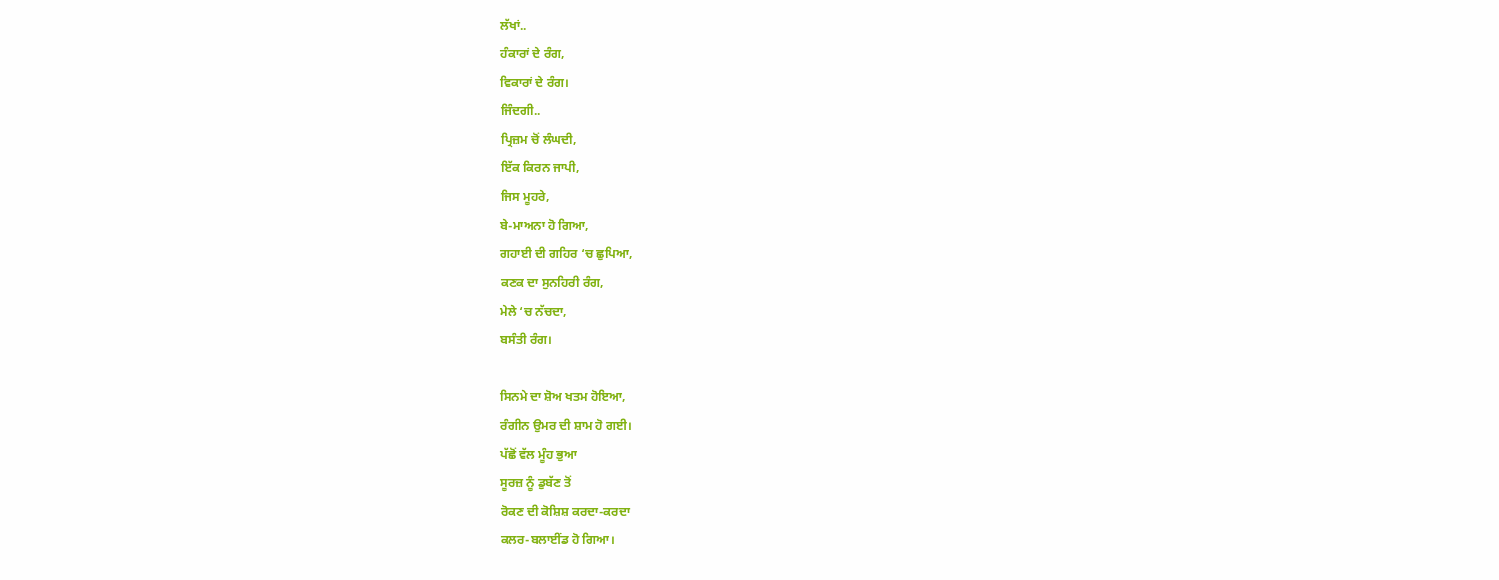ਲੱਖਾਂ..
ਹੰਕਾਰਾਂ ਦੇ ਰੰਗ,
ਵਿਕਾਰਾਂ ਦੇ ਰੰਗ।
ਜਿੰਦਗੀ..
ਪ੍ਰਿਜ਼ਮ ਚੋਂ ਲੰਘਦੀ,
ਇੱਕ ਕਿਰਨ ਜਾਪੀ,
ਜਿਸ ਮੂਹਰੇ,
ਬੇ-ਮਾਅਨਾ ਹੋ ਗਿਆ,
ਗਹਾਈ ਦੀ ਗਹਿਰ ‘ਚ ਛੁਪਿਆ,
ਕਣਕ ਦਾ ਸੁਨਹਿਰੀ ਰੰਗ,
ਮੇਲੇ ‘ਚ ਨੱਚਦਾ,
ਬਸੰਤੀ ਰੰਗ।

ਸਿਨਮੇ ਦਾ ਸ਼ੋਅ ਖਤਮ ਹੋਇਆ,
ਰੰਗੀਨ ਉਮਰ ਦੀ ਸ਼ਾਮ ਹੋ ਗਈ।
ਪੱਛੋਂ ਵੱਲ ਮੂੰਹ ਭੁਆ
ਸੂਰਜ਼ ਨੂੰ ਡੁਬੱਣ ਤੋਂ
ਰੋਕਣ ਦੀ ਕੋਸ਼ਿਸ਼ ਕਰਦਾ-ਕਰਦਾ
ਕਲਰ-ਬਲਾਈਂਡ ਹੋ ਗਿਆ।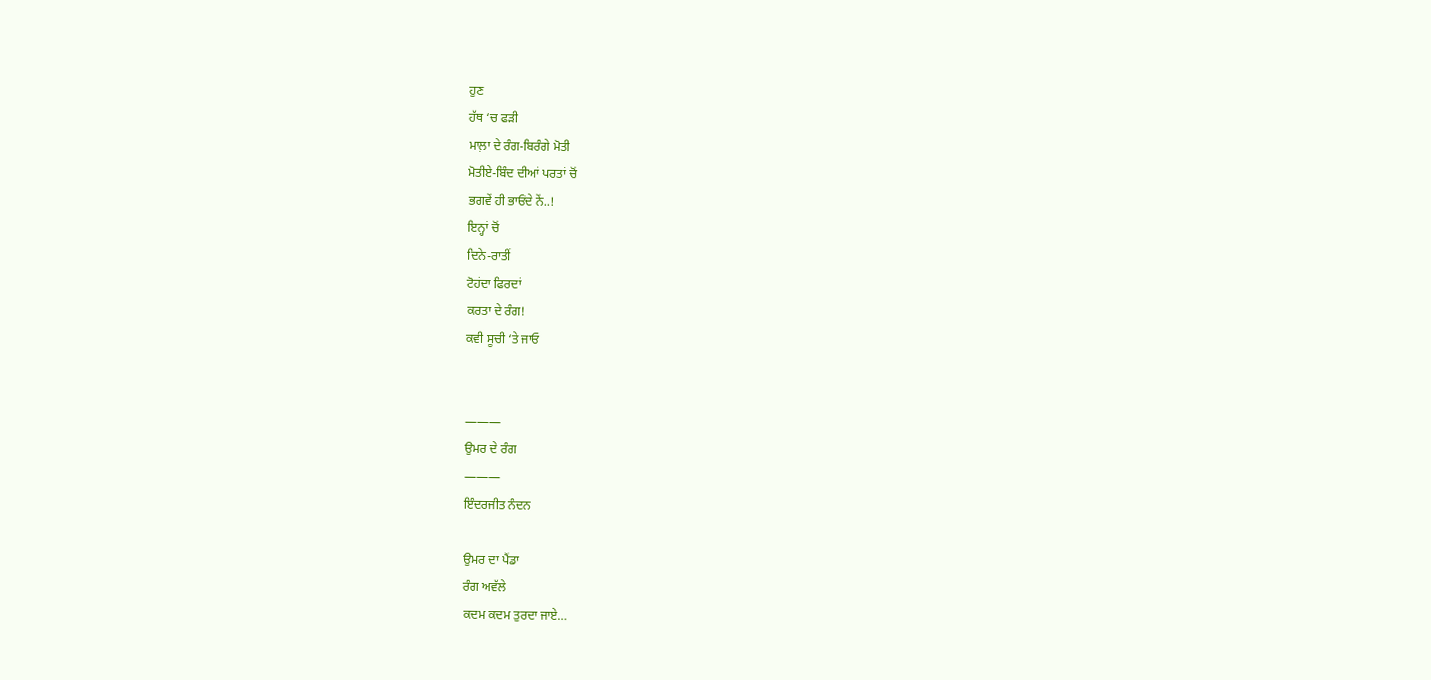ਹੁਣ
ਹੱਥ ‘ਚ ਫੜੀ
ਮਾਲ਼ਾ ਦੇ ਰੰਗ-ਬਿਰੰਗੇ ਮੋਤੀ
ਮੋਤੀਏ-ਬਿੰਦ ਦੀਆਂ ਪਰਤਾਂ ਚੋਂ
ਭਗਵੇਂ ਹੀ ਭਾਓਂਦੇ ਨੇਂ..!
ਇਨ੍ਹਾਂ ਚੋਂ
ਦਿਨੇ-ਰਾਤੀਂ
ਟੋਹਂਦਾ ਫਿਰਦਾਂ
ਕਰਤਾ ਦੇ ਰੰਗ!
ਕਵੀ ਸੂਚੀ ‘ਤੇ ਜਾਓ


———
ਉਮਰ ਦੇ ਰੰਗ
———
ਇੰਦਰਜੀਤ ਨੰਦਨ

ਉਮਰ ਦਾ ਪੈਂਡਾ
ਰੰਗ ਅਵੱਲੇ
ਕਦਮ ਕਦਮ ਤੁਰਦਾ ਜਾਏ…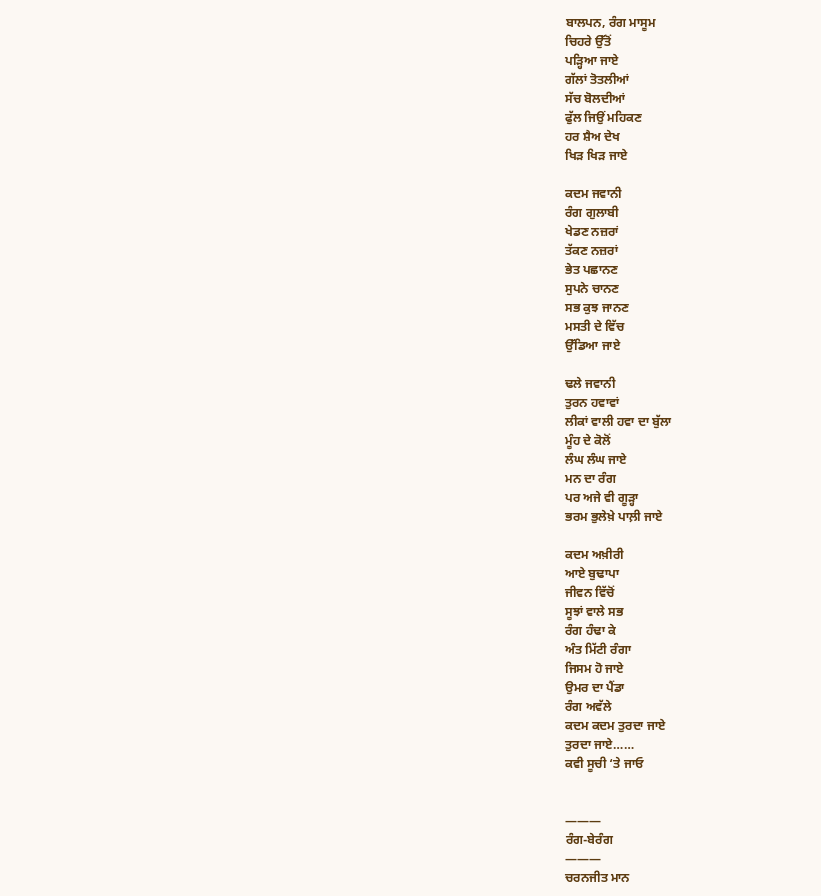ਬਾਲਪਨ, ਰੰਗ ਮਾਸੂਮ
ਚਿਹਰੇ ਉੱਤੋਂ
ਪੜ੍ਹਿਆ ਜਾਏ
ਗੱਲਾਂ ਤੋਤਲੀਆਂ
ਸੱਚ ਬੋਲਦੀਆਂ
ਫੁੱਲ ਜਿਉਂ ਮਹਿਕਣ
ਹਰ ਸ਼ੈਅ ਦੇਖ
ਖਿੜ ਖਿੜ ਜਾਏ

ਕਦਮ ਜਵਾਨੀ
ਰੰਗ ਗੁਲਾਬੀ
ਖੇਡਣ ਨਜ਼ਰਾਂ
ਤੱਕਣ ਨਜ਼ਰਾਂ
ਭੇਤ ਪਛਾਨਣ
ਸੁਪਨੇ ਚਾਨਣ
ਸਭ ਕੁਝ ਜਾਨਣ
ਮਸਤੀ ਦੇ ਵਿੱਚ
ਉੱਡਿਆ ਜਾਏ

ਢਲੇ ਜਵਾਨੀ
ਤੁਰਨ ਹਵਾਵਾਂ
ਲੀਕਾਂ ਵਾਲੀ ਹਵਾ ਦਾ ਬੁੱਲਾ
ਮੂੰਹ ਦੇ ਕੋਲੋਂ
ਲੰਘ ਲੰਘ ਜਾਏ
ਮਨ ਦਾ ਰੰਗ
ਪਰ ਅਜੇ ਵੀ ਗੂੜ੍ਹਾ
ਭਰਮ ਭੁਲੇਖ਼ੇ ਪਾਲ਼ੀ ਜਾਏ

ਕਦਮ ਅਖ਼ੀਰੀ
ਆਏ ਬੁਢਾਪਾ
ਜੀਵਨ ਵਿੱਚੋਂ
ਸੂਝਾਂ ਵਾਲੇ ਸਭ
ਰੰਗ ਹੰਢਾ ਕੇ
ਅੰਤ ਮਿੱਟੀ ਰੰਗਾ
ਜਿਸਮ ਹੋ ਜਾਏ
ਉਮਰ ਦਾ ਪੈਂਡਾ
ਰੰਗ ਅਵੱਲੇ
ਕਦਮ ਕਦਮ ਤੁਰਦਾ ਜਾਏ
ਤੁਰਦਾ ਜਾਏ……
ਕਵੀ ਸੂਚੀ ‘ਤੇ ਜਾਓ


———
ਰੰਗ-ਬੇਰੰਗ
———
ਚਰਨਜੀਤ ਮਾਨ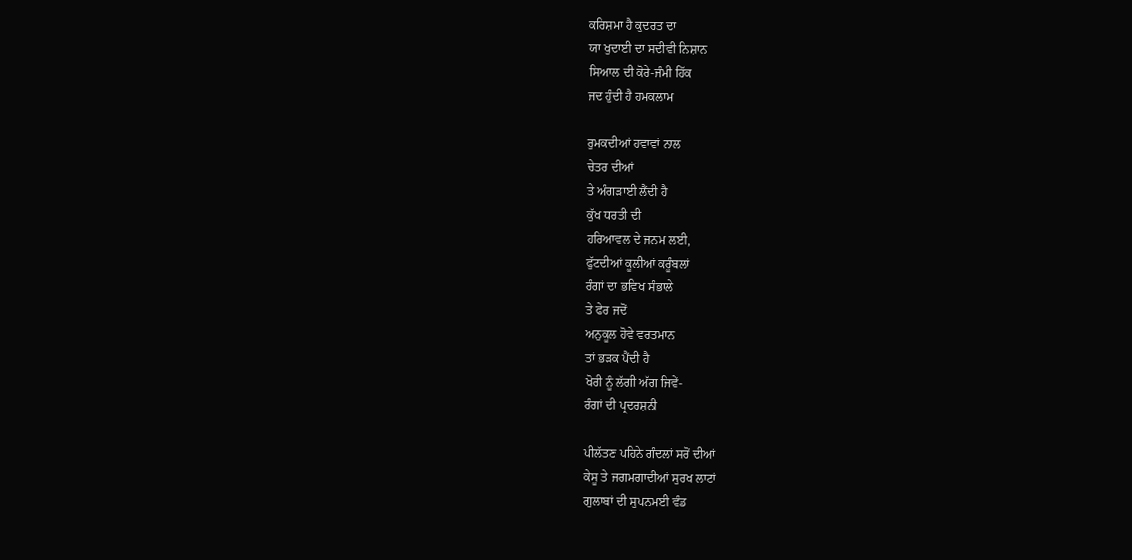ਕਰਿਸ਼ਮਾ ਹੈ ਕੁਦਰਤ ਦਾ
ਯਾ ਖੁਦਾਈ ਦਾ ਸਦੀਵੀ ਨਿਸ਼ਾਨ
ਸਿਆਲ ਦੀ ਕੋਰੇ-ਜੰਮੀ ਹਿੱਕ
ਜਦ ਹੁੰਦੀ ਹੈ ਹਮਕਲਾਮ

ਰੁਮਕਦੀਆਂ ਹਵਾਵਾਂ ਨਾਲ
ਚੇਤਰ ਦੀਆਂ
ਤੇ ਅੰਗੜਾਈ ਲੈਂਦੀ ਹੈ
ਕੁੱਖ ਧਰਤੀ ਦੀ
ਹਰਿਆਵਲ ਦੇ ਜਨਮ ਲਈ,
ਫੁੱਟਦੀਆਂ ਕੂਲੀਆਂ ਕਰੂੰਬਲਾਂ
ਰੰਗਾਂ ਦਾ ਭਵਿਖ ਸੰਭਾਲੇ
ਤੇ ਫੇਰ ਜਦੋਂ
ਅਨੁਕੂਲ ਹੋਵੇ ਵਰਤਮਾਨ
ਤਾਂ ਭੜਕ ਪੈਂਦੀ ਹੈ
ਖੋਰੀ ਨੂੰ ਲੱਗੀ ਅੱਗ ਜਿਵੇਂ-
ਰੰਗਾਂ ਦੀ ਪ੍ਰਦਰਸ਼ਨੀ

ਪੀਲੱਤਣ ਪਹਿਨੇ ਗੰਦਲਾਂ ਸਰੋਂ ਦੀਆਂ
ਕੇਸੂ ਤੇ ਜਗਮਗਾਦੀਆਂ ਸੁਰਖ ਲਾਟਾਂ
ਗੁਲਾਬਾਂ ਦੀ ਸੁਪਨਮਈ ਵੰਡ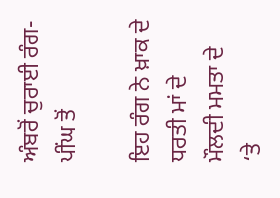ਅੰਬਰੋਂ ਚੁਰਾਈ ਰੰਗ-ਪੀਂਘ ਤੋਂ

ਇਹ ਰੰਗ ਨੇ ਖ਼ਾਕ ਦੇ
ਧਰਤੀ ਮਾਂ ਦੇ
ਮੌਲਦੀ ਮਮਤਾ ਦੇ
‘ਤੇ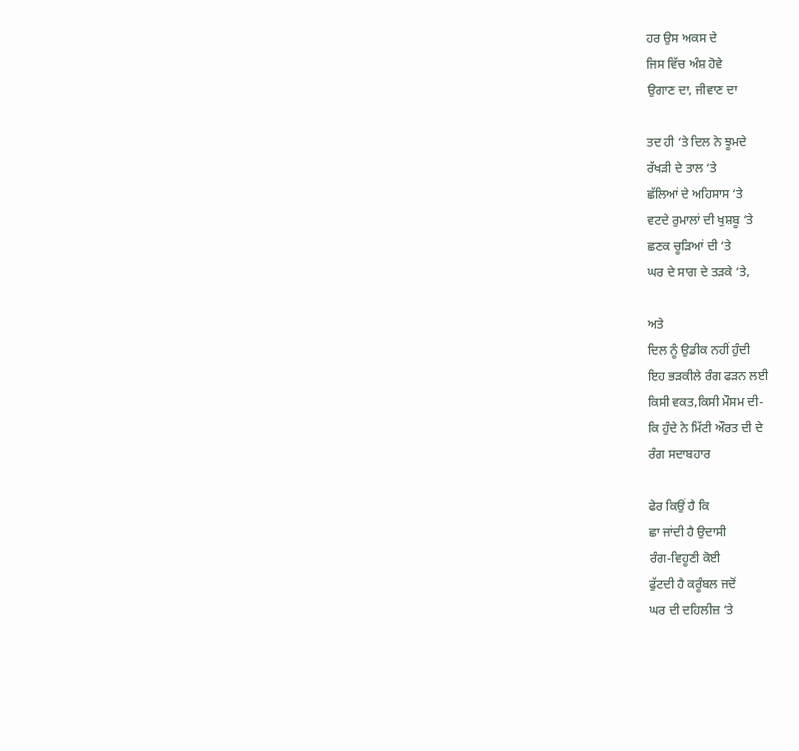ਹਰ ਉਸ ਅਕਸ ਦੇ
ਜਿਸ ਵਿੱਚ ਅੰਸ਼ ਹੋਵੇ
ਉਗਾਣ ਦਾ, ਜੀਵਾਣ ਦਾ

ਤਦ ਹੀ ‘ਤੇ ਦਿਲ ਨੇ ਝੂਮਦੇ
ਰੱਖੜੀ ਦੇ ਤਾਲ ‘ਤੇ
ਛੱਲਿਆਂ ਦੇ ਅਹਿਸਾਸ ‘ਤੇ
ਵਟਦੇ ਰੁਮਾਲਾਂ ਦੀ ਖੁਸ਼ਬੂ ‘ਤੇ
ਛਣਕ ਚੂੜਿਆਂ ਦੀ ‘ਤੇ
ਘਰ ਦੇ ਸਾਗ ਦੇ ਤੜਕੇ ‘ਤੇ,

ਅਤੇ
ਦਿਲ ਨੂੰ ਉਡੀਕ ਨਹੀਂ ਹੁੰਦੀ
ਇਹ ਭੜਕੀਲੇ ਰੰਗ ਫੜਨ ਲਈ
ਕਿਸੀ ਵਕਤ,ਕਿਸੀ ਮੌਸਮ ਦੀ-
ਕਿ ਹੁੰਦੇ ਨੇ ਮਿੱਟੀ ਔਰਤ ਦੀ ਦੇ
ਰੰਗ ਸਦਾਬਹਾਰ

ਫੇਰ ਕਿਉਂ ਹੈ ਕਿ
ਛਾ ਜਾਂਦੀ ਹੈ ਉਦਾਸੀ
ਰੰਗ-ਵਿਹੂਣੀ ਕੋਈ
ਫੁੱਟਦੀ ਹੈ ਕਰੂੰਬਲ ਜਦੋਂ
ਘਰ ਦੀ ਦਹਿਲੀਜ਼ ‘ਤੇ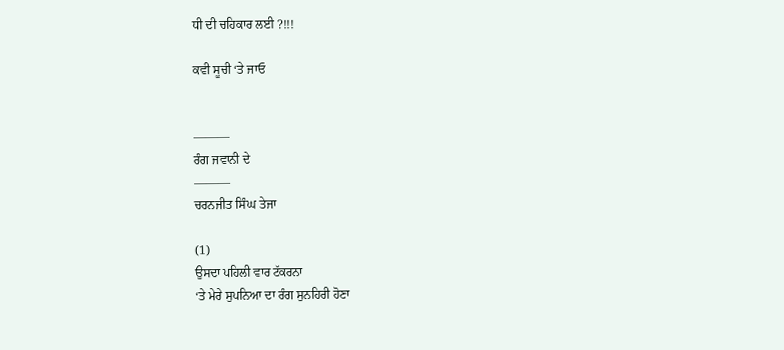ਧੀ ਦੀ ਚਹਿਕਾਰ ਲਈ ?!!!

ਕਵੀ ਸੂਚੀ ‘ਤੇ ਜਾਓ


———
ਰੰਗ ਜਵਾਨੀ ਦੇ
———
ਚਰਨਜੀਤ ਸਿੰਘ ਤੇਜਾ

(1)
ਉਸਦਾ ਪਹਿਲੀ ਵਾਰ ਟੱਕਰਨਾ
‘ਤੇ ਮੇਰੇ ਸੁਪਨਿਆ ਦਾ ਰੰਗ ਸੁਨਹਿਰੀ ਹੋਣਾ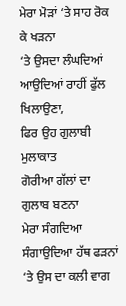ਮੇਰਾ ਮੋੜਾਂ ‘ਤੇ ਸਾਹ ਰੋਕ ਕੇ ਖੜਨਾ
‘ਤੇ ਉਸਦਾ ਲੰਘਦਿਆਂ ਆਉਦਿਆਂ ਰਾਹੀਂ ਫੁੱਲ ਖਿਲਾਉਣਾ,
ਫਿਰ ਉਹ ਗੁਲਾਬੀ ਮੁਲਾਕਾਤ
ਗੋਰੀਆ ਗੱਲਾਂ ਦਾ ਗੁਲਾਬ ਬਣਨਾ
ਮੇਰਾ ਸੰਗਦਿਆ ਸੰਗਾਉਦਿਆ ਹੱਥ ਫੜਨਾਂ
‘ਤੇ ਉਸ ਦਾ ਕਲੀ ਵਾਗ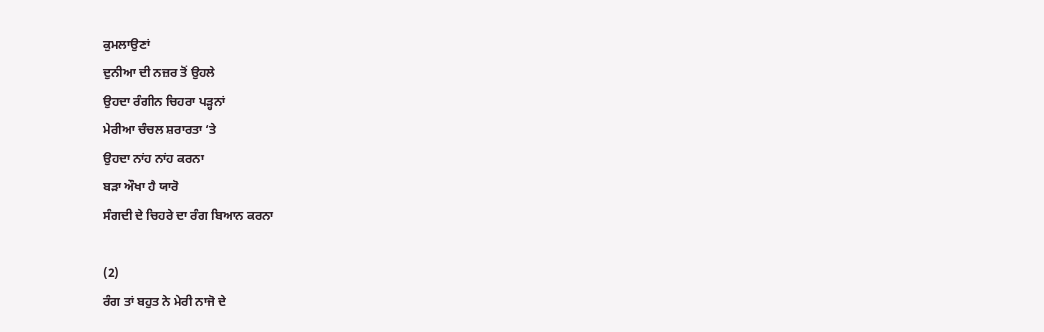ਕੁਮਲਾਉਣਾਂ
ਦੁਨੀਆ ਦੀ ਨਜ਼ਰ ਤੋਂ ਉਹਲੇ
ਉਹਦਾ ਰੰਗੀਨ ਚਿਹਰਾ ਪੜ੍ਹਨਾਂ
ਮੇਰੀਆ ਚੰਚਲ ਸ਼ਰਾਰਤਾ ‘ਤੇ
ਉਹਦਾ ਨਾਂਹ ਨਾਂਹ ਕਰਨਾ
ਬੜਾ ਔਖਾ ਹੈ ਯਾਰੋ
ਸੰਗਦੀ ਦੇ ਚਿਹਰੇ ਦਾ ਰੰਗ ਬਿਆਨ ਕਰਨਾ

(2)
ਰੰਗ ਤਾਂ ਬਹੁਤ ਨੇ ਮੇਰੀ ਨਾਜੋ ਦੇ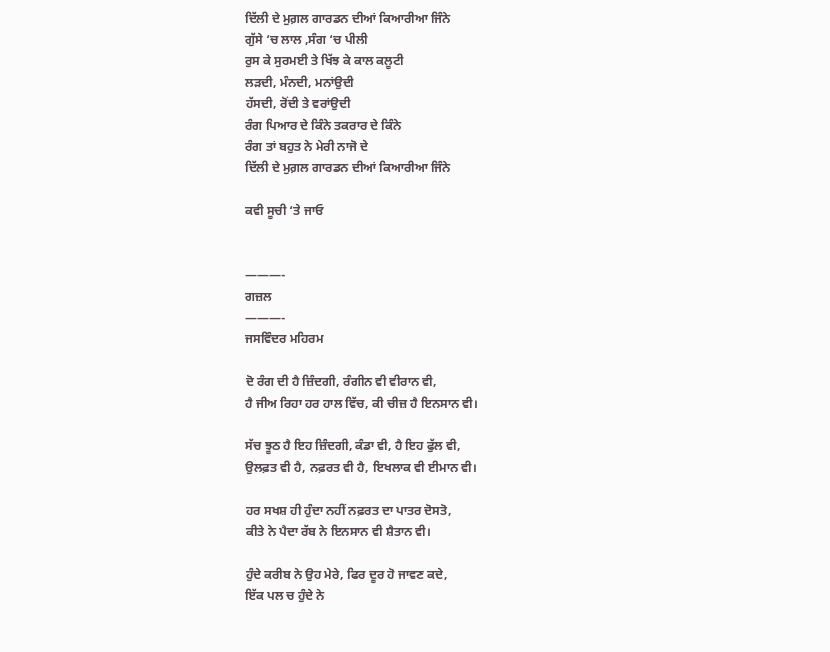ਦਿੱਲੀ ਦੇ ਮੁਗ਼ਲ ਗਾਰਡਨ ਦੀਆਂ ਕਿਆਰੀਆ ਜਿੰਨੇ
ਗੁੱਸੇ ‘ਚ ਲਾਲ ,ਸੰਗ ‘ਚ ਪੀਲੀ
ਰੁਸ ਕੇ ਸੁਰਮਈ ਤੇ ਖਿੱਝ ਕੇ ਕਾਲ ਕਲੂਟੀ
ਲੜਦੀ, ਮੰਨਦੀ, ਮਨਾਂਉਦੀ
ਹੱਸਦੀ, ਰੋਂਦੀ ਤੇ ਵਰਾਂਉਦੀ
ਰੰਗ ਪਿਆਰ ਦੇ ਕਿੰਨੇ ਤਕਰਾਰ ਦੇ ਕਿੰਨੇ
ਰੰਗ ਤਾਂ ਬਹੁਤ ਨੇ ਮੇਰੀ ਨਾਜੋ ਦੇ
ਦਿੱਲੀ ਦੇ ਮੁਗ਼ਲ ਗਾਰਡਨ ਦੀਆਂ ਕਿਆਰੀਆ ਜਿੰਨੇ

ਕਵੀ ਸੂਚੀ ‘ਤੇ ਜਾਓ


———-
ਗਜ਼ਲ
———-
ਜਸਵਿੰਦਰ ਮਹਿਰਮ

ਦੋ ਰੰਗ ਦੀ ਹੈ ਜ਼ਿੰਦਗੀ, ਰੰਗੀਨ ਵੀ ਵੀਰਾਨ ਵੀ,
ਹੈ ਜੀਅ ਰਿਹਾ ਹਰ ਹਾਲ ਵਿੱਚ, ਕੀ ਚੀਜ਼ ਹੈ ਇਨਸਾਨ ਵੀ।

ਸੱਚ ਝੂਠ ਹੈ ਇਹ ਜ਼ਿੰਦਗੀ, ਕੰਡਾ ਵੀ, ਹੈ ਇਹ ਫੁੱਲ ਵੀ,
ਉਲਫ਼ਤ ਵੀ ਹੈ, ਨਫ਼ਰਤ ਵੀ ਹੈ, ਇਖਲਾਕ ਵੀ ਈਮਾਨ ਵੀ।

ਹਰ ਸਖਸ਼ ਹੀ ਹੁੰਦਾ ਨਹੀਂ ਨਫ਼ਰਤ ਦਾ ਪਾਤਰ ਦੋਸਤੋ,
ਕੀਤੇ ਨੇ ਪੈਦਾ ਰੱਬ ਨੇ ਇਨਸਾਨ ਵੀ ਸ਼ੈਤਾਨ ਵੀ।

ਹੁੰਦੇ ਕਰੀਬ ਨੇ ਉਹ ਮੇਰੇ, ਫਿਰ ਦੂਰ ਹੋ ਜਾਵਣ ਕਦੇ,
ਇੱਕ ਪਲ ਚ ਹੁੰਦੇ ਨੇ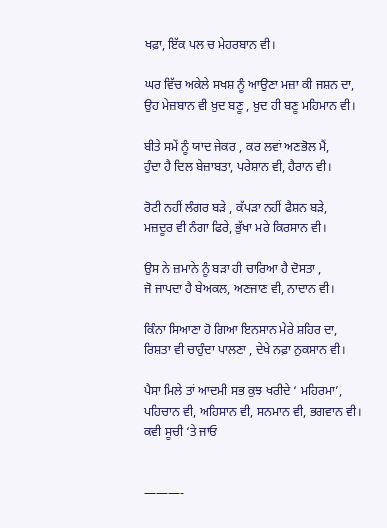ਖਫ਼ਾ, ਇੱਕ ਪਲ ਚ ਮੇਹਰਬਾਨ ਵੀ।

ਘਰ ਵਿੱਚ ਅਕੇਲੇ ਸਖਸ਼ ਨੂੰ ਆਉਣਾ ਮਜ਼ਾ ਕੀ ਜਸ਼ਨ ਦਾ,
ਉਹ ਮੇਜ਼ਬਾਨ ਵੀ ਖ਼ੁਦ ਬਣੂ , ਖ਼ੁਦ ਹੀ ਬਣੂ ਮਹਿਮਾਨ ਵੀ।

ਬੀਤੇ ਸਮੇਂ ਨੂੰ ਯਾਦ ਜੇਕਰ , ਕਰ ਲਵਾਂ ਅਣਭੋਲ ਮੈਂ,
ਹੁੰਦਾ ਹੈ ਦਿਲ ਬੇਜ਼ਾਬਤਾ, ਪਰੇਸ਼ਾਨ ਵੀ, ਹੈਰਾਨ ਵੀ।

ਰੋਟੀ ਨਹੀਂ ਲੰਗਰ ਬੜੇ , ਕੱਪੜਾ ਨਹੀਂ ਫੈਸ਼ਨ ਬੜੇ,
ਮਜ਼ਦੂਰ ਵੀ ਨੰਗਾ ਫਿਰੇ, ਭੁੱਖਾ ਮਰੇ ਕਿਰਸਾਨ ਵੀ।

ਉਸ ਨੇ ਜ਼ਮਾਨੇ ਨੂੰ ਬੜਾ ਹੀ ਚਾਰਿਆ ਹੈ ਦੋਸਤਾ ,
ਜੋ ਜਾਪਦਾ ਹੈ ਬੇਅਕਲ, ਅਣਜਾਣ ਵੀ, ਨਾਦਾਨ ਵੀ।

ਕਿੰਨਾ ਸਿਆਣਾ ਹੋ ਗਿਆ ਇਨਸਾਨ ਮੇਰੇ ਸ਼ਹਿਰ ਦਾ,
ਰਿਸ਼ਤਾ ਵੀ ਚਾਹੁੰਦਾ ਪਾਲਣਾ , ਦੇਖੇ ਨਫ਼ਾ ਨੁਕਸਾਨ ਵੀ।

ਪੈਸਾ ਮਿਲੇ ਤਾਂ ਆਦਮੀ ਸਭ ਕੁਝ ਖਰੀਦੇ ‘ ਮਹਿਰਮਾ’,
ਪਹਿਚਾਨ ਵੀ, ਅਹਿਸਾਨ ਵੀ, ਸਨਮਾਨ ਵੀ, ਭਗਵਾਨ ਵੀ।
ਕਵੀ ਸੂਚੀ ‘ਤੇ ਜਾਓ


———-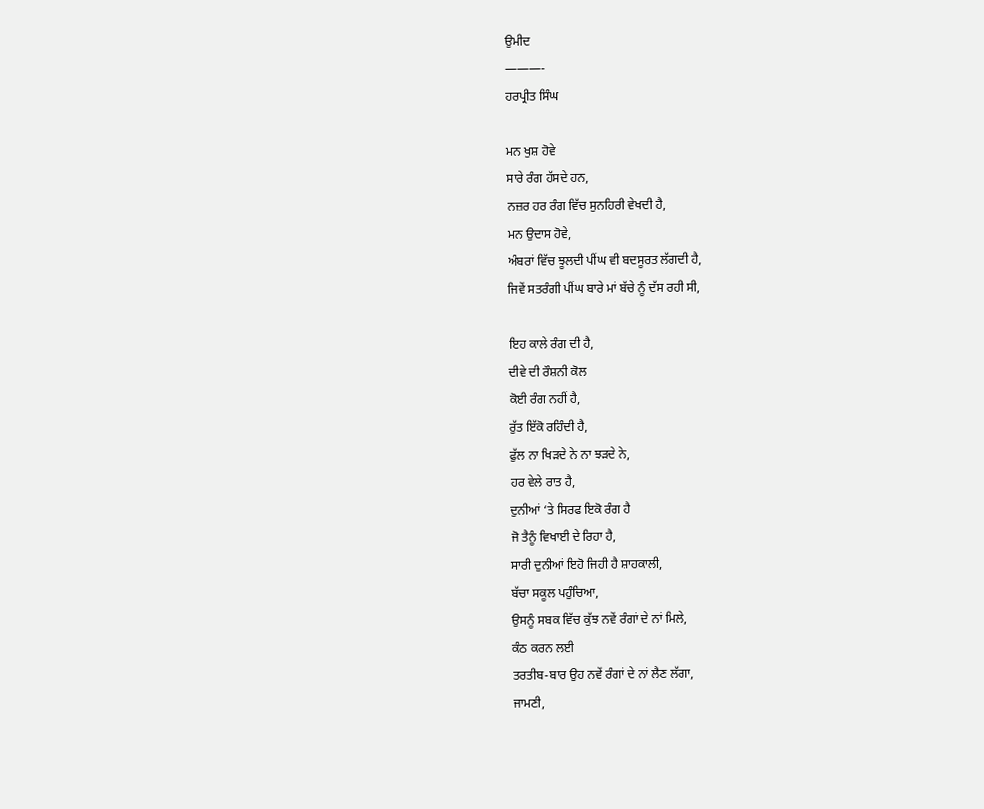ਉਮੀਦ
———-
ਹਰਪ੍ਰੀਤ ਸਿੰਘ

ਮਨ ਖੁਸ਼ ਹੋਵੇ
ਸਾਰੇ ਰੰਗ ਹੱਸਦੇ ਹਨ,
ਨਜ਼ਰ ਹਰ ਰੰਗ ਵਿੱਚ ਸੁਨਹਿਰੀ ਵੇਖਦੀ ਹੈ,
ਮਨ ਉਦਾਸ ਹੋਵੇ,
ਅੰਬਰਾਂ ਵਿੱਚ ਝੂਲਦੀ ਪੀਂਘ ਵੀ ਬਦਸੂਰਤ ਲੱਗਦੀ ਹੈ,
ਜਿਵੇਂ ਸਤਰੰਗੀ ਪੀਂਘ ਬਾਰੇ ਮਾਂ ਬੱਚੇ ਨੂੰ ਦੱਸ ਰਹੀ ਸੀ,

ਇਹ ਕਾਲੇ ਰੰਗ ਦੀ ਹੈ,
ਦੀਵੇ ਦੀ ਰੌਸ਼ਨੀ ਕੋਲ
ਕੋਈ ਰੰਗ ਨਹੀਂ ਹੈ,
ਰੁੱਤ ਇੱਕੋ ਰਹਿੰਦੀ ਹੈ,
ਫੁੱਲ ਨਾ ਖਿੜਦੇ ਨੇ ਨਾ ਝੜਦੇ ਨੇ,
ਹਰ ਵੇਲੇ ਰਾਤ ਹੈ,
ਦੁਨੀਆਂ ‘ਤੇ ਸਿਰਫ ਇਕੋ ਰੰਗ ਹੈ
ਜੋ ਤੈਨੂੰ ਵਿਖਾਈ ਦੇ ਰਿਹਾ ਹੈ,
ਸਾਰੀ ਦੁਨੀਆਂ ਇਹੋ ਜਿਹੀ ਹੈ ਸ਼ਾਹਕਾਲੀ,
ਬੱਚਾ ਸਕੂਲ ਪਹੁੰਚਿਆ,
ਉਸਨੂੰ ਸਬਕ ਵਿੱਚ ਕੁੱਝ ਨਵੇਂ ਰੰਗਾਂ ਦੇ ਨਾਂ ਮਿਲੇ,
ਕੰਠ ਕਰਨ ਲਈ
ਤਰਤੀਬ-ਬਾਰ ਉਹ ਨਵੇਂ ਰੰਗਾਂ ਦੇ ਨਾਂ ਲੈਣ ਲੱਗਾ,
ਜਾਮਣੀ,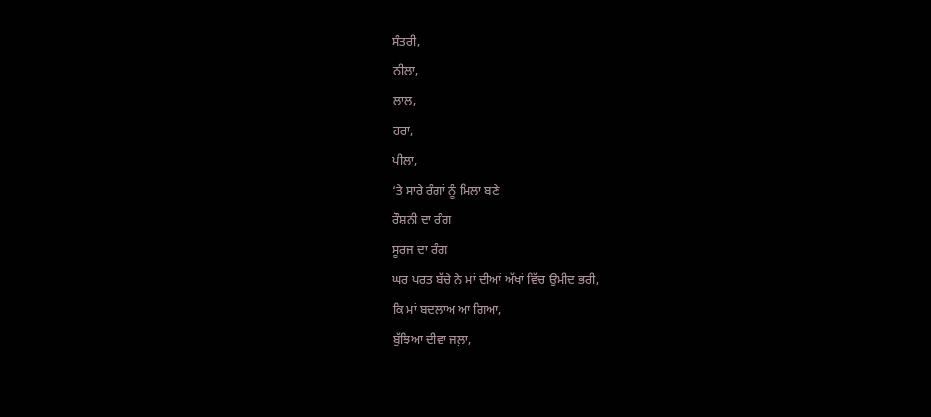ਸੰਤਰੀ,
ਨੀਲਾ,
ਲਾਲ,
ਹਰਾ,
ਪੀਲਾ,
‘ਤੇ ਸਾਰੇ ਰੰਗਾਂ ਨੂੰ ਮਿਲਾ ਬਣੇ
ਰੌਸ਼ਨੀ ਦਾ ਰੰਗ
ਸੂਰਜ ਦਾ ਰੰਗ
ਘਰ ਪਰਤ ਬੱਚੇ ਨੇ ਮਾਂ ਦੀਆਂ ਅੱਖਾਂ ਵਿੱਚ ਉਮੀਦ ਭਰੀ,
ਕਿ ਮਾਂ ਬਦਲਾਅ ਆ ਗਿਆ,
ਬੁੱਝਿਆ ਦੀਵਾ ਜਲ਼ਾ,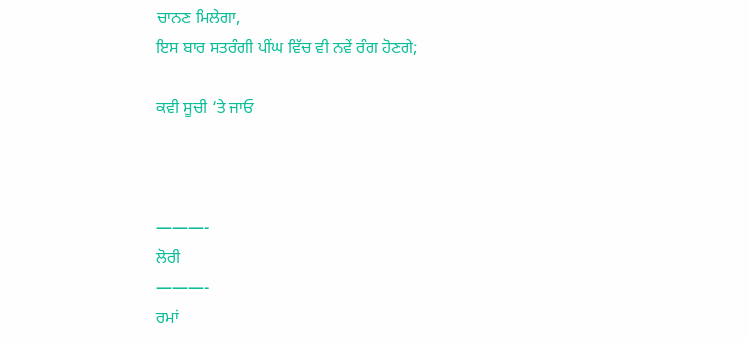ਚਾਨਣ ਮਿਲੇਗਾ,
ਇਸ ਬਾਰ ਸਤਰੰਗੀ ਪੀਂਘ ਵਿੱਚ ਵੀ ਨਵੇਂ ਰੰਗ ਹੋਣਗੇ;

ਕਵੀ ਸੂਚੀ ‘ਤੇ ਜਾਓ



———-
ਲੋਰੀ
———-
ਰਮਾਂ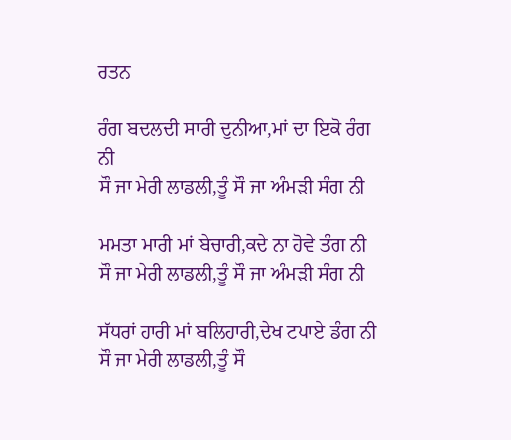ਰਤਨ

ਰੰਗ ਬਦਲਦੀ ਸਾਰੀ ਦੁਨੀਆ,ਮਾਂ ਦਾ ਇਕੋ ਰੰਗ ਨੀ
ਸੌ ਜਾ ਮੇਰੀ ਲਾਡਲੀ,ਤੂੰ ਸੌ ਜਾ ਅੰਮੜੀ ਸੰਗ ਨੀ

ਮਮਤਾ ਮਾਰੀ ਮਾਂ ਬੇਚਾਰੀ,ਕਦੇ ਨਾ ਹੋਵੇ ਤੰਗ ਨੀ
ਸੌ ਜਾ ਮੇਰੀ ਲਾਡਲੀ,ਤੂੰ ਸੌ ਜਾ ਅੰਮੜੀ ਸੰਗ ਨੀ

ਸੱਧਰਾਂ ਹਾਰੀ ਮਾਂ ਬਲਿਹਾਰੀ,ਦੇਖ ਟਪਾਏ ਡੰਗ ਨੀ
ਸੌ ਜਾ ਮੇਰੀ ਲਾਡਲੀ,ਤੂੰ ਸੌ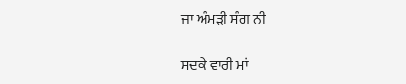ਜਾ ਅੰਮੜੀ ਸੰਗ ਨੀ

ਸਦਕੇ ਵਾਰੀ ਮਾਂ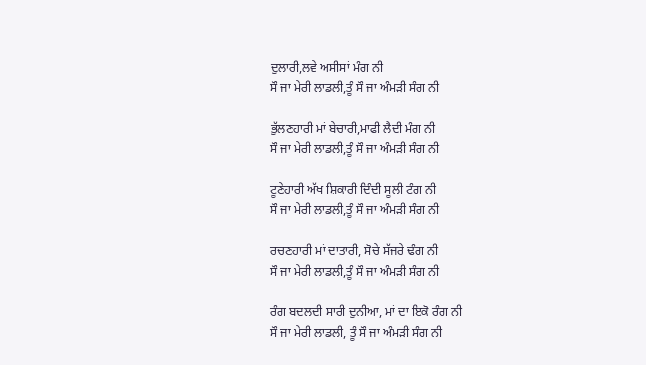ਦੁਲਾਰੀ,ਲਵੇ ਅਸੀਸਾਂ ਮੰਗ ਨੀ
ਸੌ ਜਾ ਮੇਰੀ ਲਾਡਲੀ,ਤੂੰ ਸੌ ਜਾ ਅੰਮੜੀ ਸੰਗ ਨੀ

ਭੁੱਲਣਹਾਰੀ ਮਾਂ ਬੇਚਾਰੀ,ਮਾਫੀ ਲੈਦੀ ਮੰਗ ਨੀ
ਸੌ ਜਾ ਮੇਰੀ ਲਾਡਲੀ,ਤੂੰ ਸੌ ਜਾ ਅੰਮੜੀ ਸੰਗ ਨੀ

ਟੂਣੇਹਾਰੀ ਅੱਖ ਸ਼ਿਕਾਰੀ ਦਿੰਦੀ ਸੂਲੀ ਟੰਗ ਨੀ
ਸੌ ਜਾ ਮੇਰੀ ਲਾਡਲੀ,ਤੂੰ ਸੌ ਜਾ ਅੰਮੜੀ ਸੰਗ ਨੀ

ਰਚਣਹਾਰੀ ਮਾਂ ਦਾਤਾਰੀ, ਸੋਚੇ ਸੱਜਰੇ ਢੰਗ ਨੀ
ਸੌ ਜਾ ਮੇਰੀ ਲਾਡਲੀ,ਤੂੰ ਸੌ ਜਾ ਅੰਮੜੀ ਸੰਗ ਨੀ

ਰੰਗ ਬਦਲਦੀ ਸਾਰੀ ਦੁਨੀਆ, ਮਾਂ ਦਾ ਇਕੋ ਰੰਗ ਨੀ
ਸੌ ਜਾ ਮੇਰੀ ਲਾਡਲੀ, ਤੂੰ ਸੌ ਜਾ ਅੰਮੜੀ ਸੰਗ ਨੀ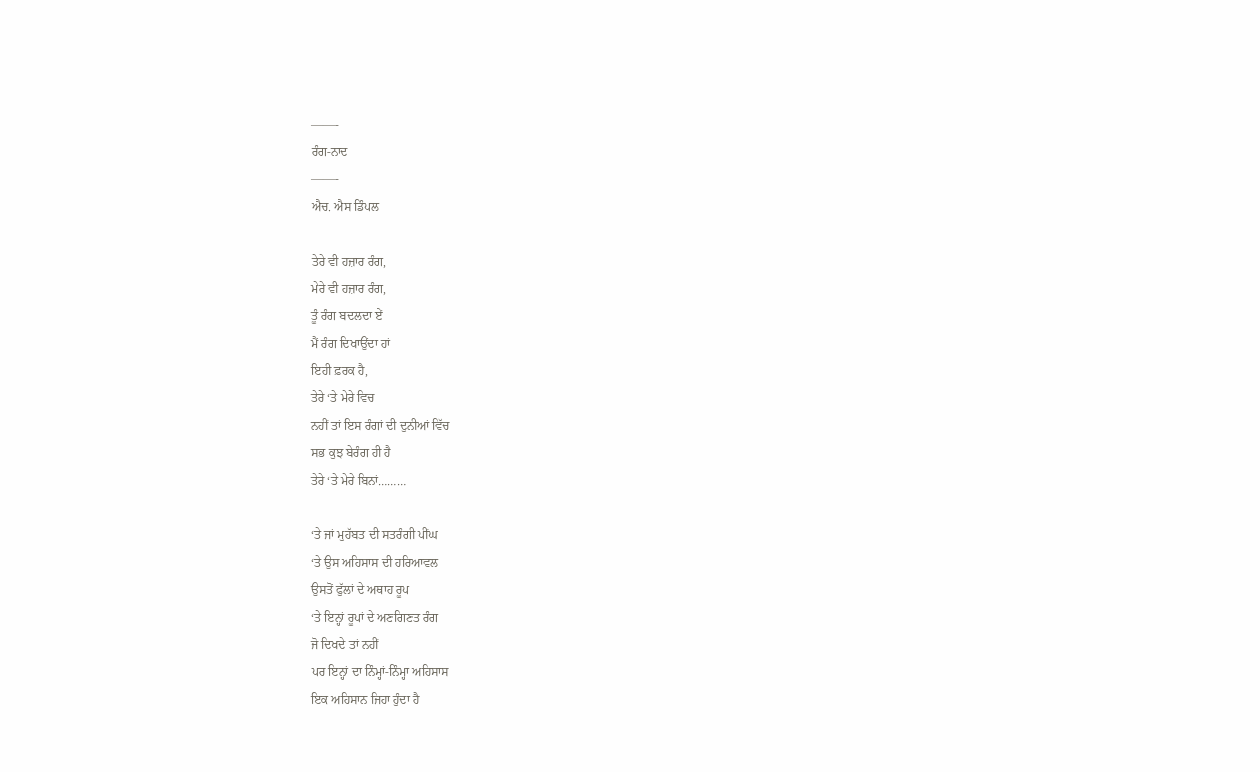——-
ਰੰਗ-ਨਾਦ
——-
ਐਚ. ਐਸ ਡਿੰਪਲ

ਤੇਰੇ ਵੀ ਹਜ਼ਾਰ ਰੰਗ,
ਮੇਰੇ ਵੀ ਹਜ਼ਾਰ ਰੰਗ,
ਤੂੰ ਰੰਗ ਬਦਲਦਾ ਏਂ
ਮੈਂ ਰੰਗ ਦਿਖਾਉਂਦਾ ਹਾਂ
ਇਹੀ ਫ਼ਰਕ ਹੈ,
ਤੇਰੇ ‘ਤੇ ਮੇਰੇ ਵਿਚ
ਨਹੀਂ ਤਾਂ ਇਸ ਰੰਗਾਂ ਦੀ ਦੁਨੀਆਂ ਵਿੱਚ
ਸਭ ਕੁਝ ਬੇਰੰਗ ਹੀ ਹੈ
ਤੇਰੇ ‘ਤੇ ਮੇਰੇ ਬਿਨਾਂ………

‘ਤੇ ਜਾਂ ਮੁਹੱਬਤ ਦੀ ਸਤਰੰਗੀ ਪੀਂਘ
‘ਤੇ ਉਸ ਅਹਿਸਾਸ ਦੀ ਹਰਿਆਵਲ
ਉਸਤੋਂ ਫੁੱਲਾਂ ਦੇ ਅਥਾਹ ਰੂਪ
‘ਤੇ ਇਨ੍ਹਾਂ ਰੂਪਾਂ ਦੇ ਅਣਗਿਣਤ ਰੰਗ
ਜੋ ਦਿਖਦੇ ਤਾਂ ਨਹੀਂ
ਪਰ ਇਨ੍ਹਾਂ ਦਾ ਨਿੰਮ੍ਹਾਂ-ਨਿੰਮ੍ਹਾ ਅਹਿਸਾਸ
ਇਕ ਅਹਿਸਾਨ ਜਿਹਾ ਹੁੰਦਾ ਹੈ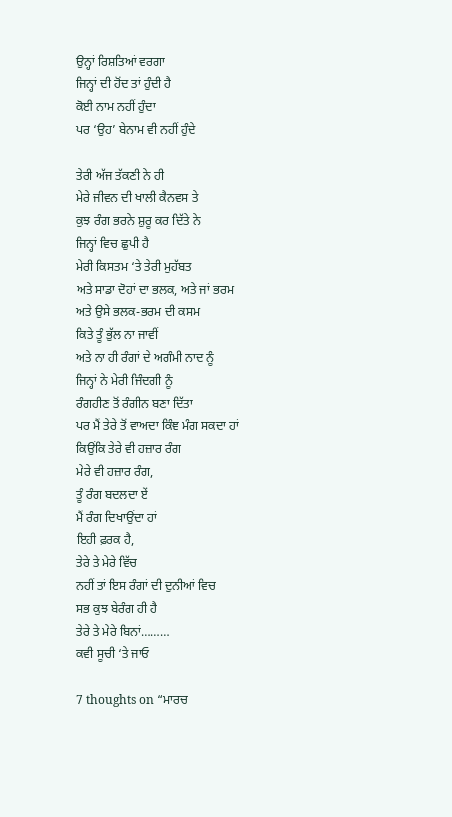ਉਨ੍ਹਾਂ ਰਿਸ਼ਤਿਆਂ ਵਰਗਾ
ਜਿਨ੍ਹਾਂ ਦੀ ਹੋਂਦ ਤਾਂ ਹੁੰਦੀ ਹੈ
ਕੋਈ ਨਾਮ ਨਹੀਂ ਹੁੰਦਾ
ਪਰ ‘ਉਹ’ ਬੇਨਾਮ ਵੀ ਨਹੀਂ ਹੁੰਦੇ

ਤੇਰੀ ਅੱਜ ਤੱਕਣੀ ਨੇ ਹੀ
ਮੇਰੇ ਜੀਵਨ ਦੀ ਖਾਲੀ ਕੈਨਵਸ ਤੇ
ਕੁਝ ਰੰਗ ਭਰਨੇ ਸ਼ੁਰੂ ਕਰ ਦਿੱਤੇ ਨੇ
ਜਿਨ੍ਹਾਂ ਵਿਚ ਛੁਪੀ ਹੈ
ਮੇਰੀ ਕਿਸਤਮ ‘ਤੇ ਤੇਰੀ ਮੁਹੱਬਤ
ਅਤੇ ਸਾਡਾ ਦੋਹਾਂ ਦਾ ਭਲਕ, ਅਤੇ ਜਾਂ ਭਰਮ
ਅਤੇ ਉਸੇ ਭਲਕ-ਭਰਮ ਦੀ ਕਸਮ
ਕਿਤੇ ਤੂੰ ਭੁੱਲ ਨਾ ਜਾਵੀਂ
ਅਤੇ ਨਾ ਹੀ ਰੰਗਾਂ ਦੇ ਅਗੰਮੀ ਨਾਦ ਨੂੰ
ਜਿਨ੍ਹਾਂ ਨੇ ਮੇਰੀ ਜਿੰਦਗੀ ਨੂੰ
ਰੰਗਹੀਣ ਤੋਂ ਰੰਗੀਨ ਬਣਾ ਦਿੱਤਾ
ਪਰ ਮੈਂ ਤੇਰੇ ਤੋਂ ਵਾਅਦਾ ਕਿੰਞ ਮੰਗ ਸਕਦਾ ਹਾਂ
ਕਿਉਂਕਿ ਤੇਰੇ ਵੀ ਹਜ਼ਾਰ ਰੰਗ
ਮੇਰੇ ਵੀ ਹਜ਼ਾਰ ਰੰਗ,
ਤੂੰ ਰੰਗ ਬਦਲਦਾ ਏਂ
ਮੈਂ ਰੰਗ ਦਿਖਾਉਂਦਾ ਹਾਂ
ਇਹੀ ਫ਼ਰਕ ਹੈ,
ਤੇਰੇ ਤੇ ਮੇਰੇ ਵਿੱਚ
ਨਹੀਂ ਤਾਂ ਇਸ ਰੰਗਾਂ ਦੀ ਦੁਨੀਆਂ ਵਿਚ
ਸਭ ਕੁਝ ਬੇਰੰਗ ਹੀ ਹੈ
ਤੇਰੇ ਤੇ ਮੇਰੇ ਬਿਨਾਂ………
ਕਵੀ ਸੂਚੀ ‘ਤੇ ਜਾਓ

7 thoughts on “ਮਾਰਚ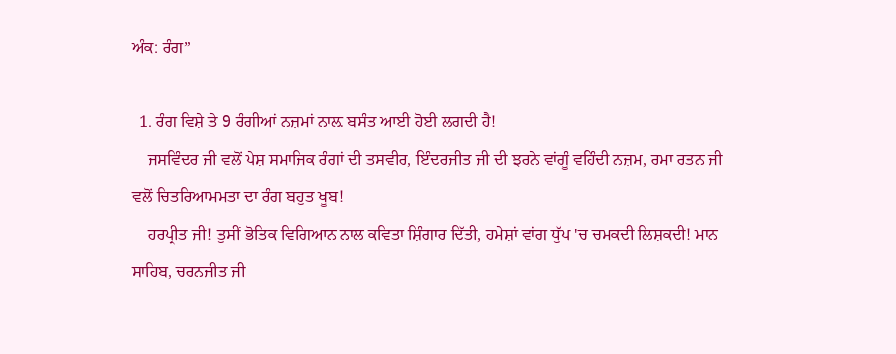ਅੰਕ: ਰੰਗ”

  1. ਰੰਗ ਵਿਸ਼ੇ ਤੇ 9 ਰੰਗੀਆਂ ਨਜ਼ਮਾਂ ਨਾਲ਼ ਬਸੰਤ ਆਈ ਹੋਈ ਲਗਦੀ ਹੈ!
    ਜਸਵਿੰਦਰ ਜੀ ਵਲੋਂ ਪੇਸ਼ ਸਮਾਜਿਕ ਰੰਗਾਂ ਦੀ ਤਸਵੀਰ, ਇੰਦਰਜੀਤ ਜੀ ਦੀ ਝਰਨੇ ਵਾਂਗੂੰ ਵਹਿੰਦੀ ਨਜ਼ਮ, ਰਮਾ ਰਤਨ ਜੀ ਵਲੋਂ ਚਿਤਰਿਆਮਮਤਾ ਦਾ ਰੰਗ ਬਹੁਤ ਖੂਬ!
    ਹਰਪ੍ਰੀਤ ਜੀ! ਤੁਸੀਂ ਭੋਤਿਕ ਵਿਗਿਆਨ ਨਾਲ ਕਵਿਤਾ ਸ਼ਿੰਗਾਰ ਦਿੱਤੀ, ਹਮੇਸ਼ਾਂ ਵਾਂਗ ਧੁੱਪ 'ਚ ਚਮਕਦੀ ਲਿਸ਼ਕਦੀ! ਮਾਨ ਸਾਹਿਬ, ਚਰਨਜੀਤ ਜੀ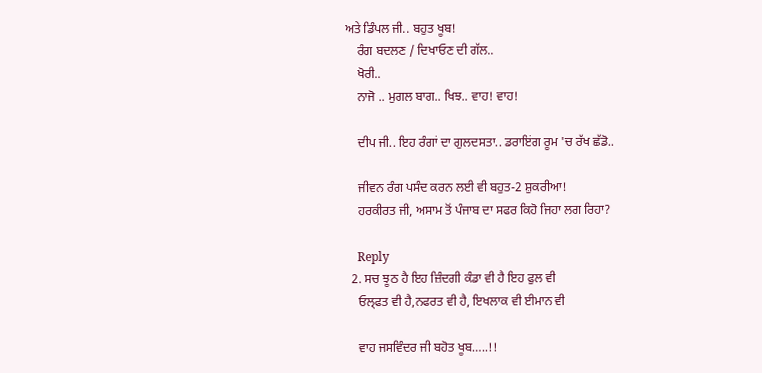ਅਤੇ ਡਿੰਪਲ ਜੀ.. ਬਹੁਤ ਖੂਬ!
    ਰੰਗ ਬਦਲਣ / ਦਿਖਾਓਣ ਦੀ ਗੱਲ..
    ਖੋਰੀ..
    ਨਾਜੋ .. ਮੁਗਲ ਬਾਗ.. ਖਿਝ.. ਵਾਹ! ਵਾਹ!

    ਦੀਪ ਜੀ.. ਇਹ ਰੰਗਾਂ ਦਾ ਗੁਲਦਸਤਾ.. ਡਰਾਇਂਗ ਰੂਮ 'ਚ ਰੱਖ ਛੱਡੋ..

    ਜੀਵਨ ਰੰਗ ਪਸੰਦ ਕਰਨ ਲਈ ਵੀ ਬਹੁਤ-2 ਸ਼ੁਕਰੀਆ!
    ਹਰਕੀਰਤ ਜੀ, ਅਸਾਮ ਤੋਂ ਪੰਜਾਬ ਦਾ ਸਫਰ ਕਿਹੋ ਜਿਹਾ ਲਗ ਰਿਹਾ?

    Reply
  2. ਸਚ ਝੂਠ ਹੈ ਇਹ ਜ਼ਿੰਦਗੀ ਕੰਡਾ ਵੀ ਹੈ ਇਹ ਫੁਲ ਵੀ
    ਓਲ੍ਫਤ ਵੀ ਹੈ,ਨਫਰਤ ਵੀ ਹੈ, ਇਖਲਾਕ ਵੀ ਈਮਾਨ ਵੀ

    ਵਾਹ ਜਸਵਿੰਦਰ ਜੀ ਬਹੋਤ ਖੂਬ…..!!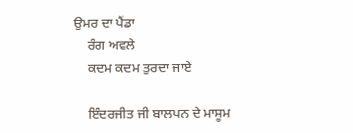ਉਮਰ ਦਾ ਪੈਂਡਾ
    ਰੰਗ ਅਵਲੇ
    ਕਦਮ ਕਦਮ ਤੁਰਦਾ ਜਾਏ

    ਇੰਦਰਜੀਤ ਜੀ ਬਾਲਪਨ ਦੇ ਮਾਸੂਮ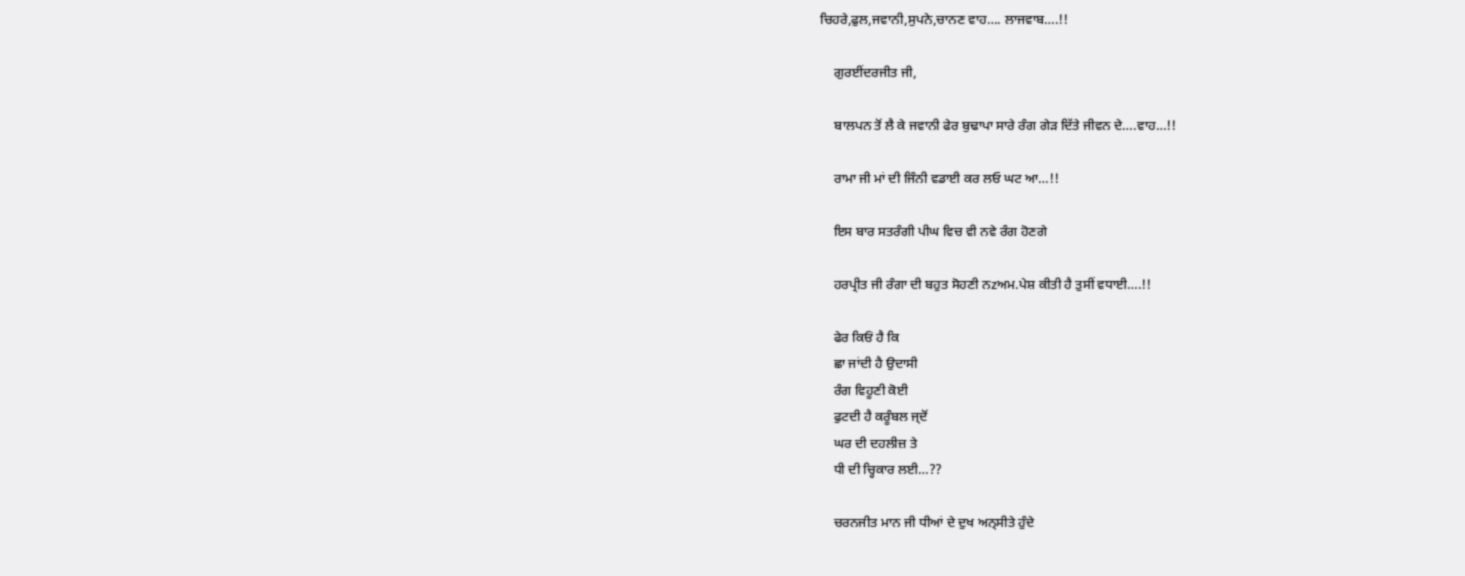ਚਿਹਰੇ,ਫੁਲ,ਜਵਾਨੀ,ਸੁਪਨੇ,ਚਾਨਣ ਵਾਹ…. ਲਾਜਵਾਬ….!!

    ਗੁਰਈਂਦਰਜੀਤ ਜੀ,

    ਬਾਲਪਨ ਤੋਂ ਲੈ ਕੇ ਜਵਾਨੀ ਫੇਰ ਬੁਢਾਪਾ ਸਾਰੇ ਰੰਗ ਗੇੜ ਦਿੱਤੇ ਜੀਵਨ ਦੇ….ਵਾਹ…!!

    ਰਾਮਾ ਜੀ ਮਾਂ ਦੀ ਜਿੰਨੀ ਵਡਾਈ ਕਰ ਲਓ ਘਟ ਆ…!!

    ਇਸ ਬਾਰ ਸਤਰੰਗੀ ਪੀਘ ਵਿਚ ਵੀ ਨਵੇ ਰੰਗ ਹੋਣਗੇ

    ਹਰਪ੍ਰੀਤ ਜੀ ਰੰਗਾ ਦੀ ਬਹੁਤ ਸੋਹਣੀ ਨzਅਮ.ਪੇਸ਼ ਕੀਤੀ ਹੈ ਤੁਸੀਂ ਵਧਾਈ….!!

    ਫੇਰ ਕਿਓਂ ਹੈ ਕਿ
    ਛਾ ਜਾਂਦੀ ਹੈ ਉਦਾਸੀ
    ਰੰਗ ਵਿਹੂਣੀ ਕੋਈ
    ਫੁਟਦੀ ਹੈ ਕਰੂੰਬਲ ਜ੍ਦੋਂ
    ਘਰ ਦੀ ਦਹਲੀਜ਼ ਤੇ
    ਧੀ ਦੀ ਚ੍ਹਿਕਾਰ ਲਈ…??

    ਚਰਨਜੀਤ ਮਾਨ ਜੀ ਧੀਆਂ ਦੇ ਦੁਖ ਅਨ੍ਸੀਤੇ ਹੁੰਦੇ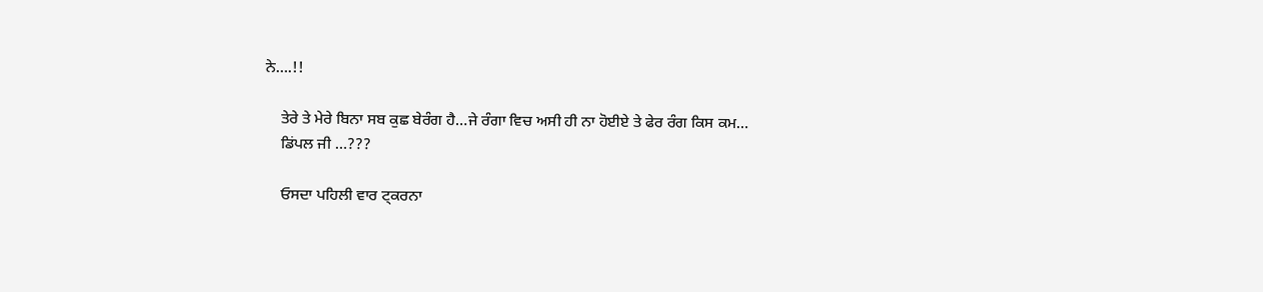ਨੇ….!!

    ਤੇਰੇ ਤੇ ਮੇਰੇ ਬਿਨਾ ਸਬ ਕੁਛ ਬੇਰੰਗ ਹੈ…ਜੇ ਰੰਗਾ ਵਿਚ ਅਸੀ ਹੀ ਨਾ ਹੋਈਏ ਤੇ ਫੇਰ ਰੰਗ ਕਿਸ ਕਮ…
    ਡਿਂਪਲ ਜੀ …???

    ਓਸਦਾ ਪਹਿਲੀ ਵਾਰ ਟ੍ਕਰਨਾ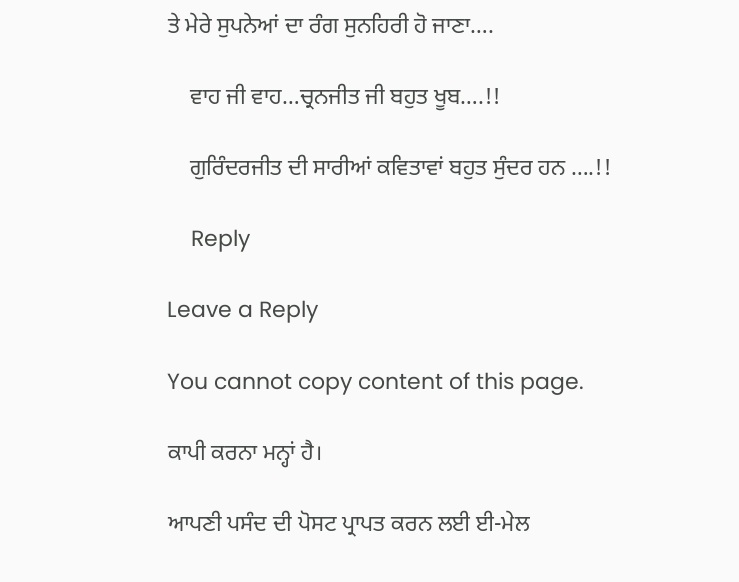ਤੇ ਮੇਰੇ ਸੁਪਨੇਆਂ ਦਾ ਰੰਗ ਸੁਨਹਿਰੀ ਹੋ ਜਾਣਾ….

    ਵਾਹ ਜੀ ਵਾਹ…ਚ੍ਰਨਜੀਤ ਜੀ ਬਹੁਤ ਖੂਬ….!!

    ਗੁਰਿੰਦਰਜੀਤ ਦੀ ਸਾਰੀਆਂ ਕਵਿਤਾਵਾਂ ਬਹੁਤ ਸੁੰਦਰ ਹਨ ….!!

    Reply

Leave a Reply

You cannot copy content of this page.

ਕਾਪੀ ਕਰਨਾ ਮਨ੍ਹਾਂ ਹੈ।

ਆਪਣੀ ਪਸੰਦ ਦੀ ਪੋਸਟ ਪ੍ਰਾਪਤ ਕਰਨ ਲਈ ਈ-ਮੇਲ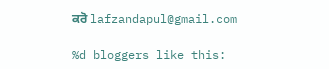ਕਰੋ lafzandapul@gmail.com

%d bloggers like this: